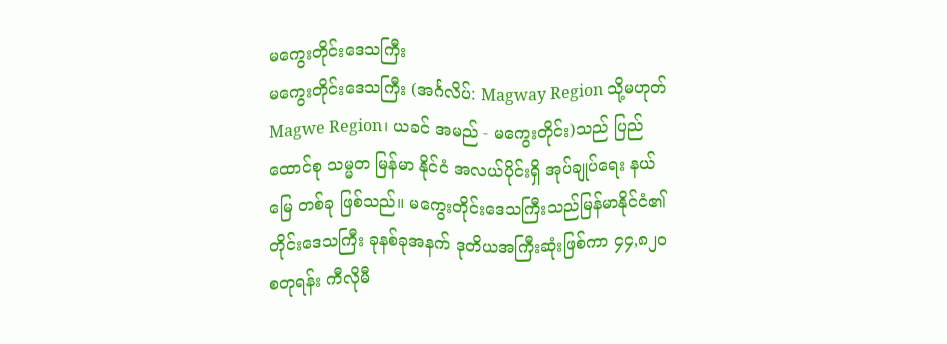မကွေးတိုင်းဒေသကြီး
မကွေးတိုင်းဒေသကြီး (အင်္ဂလိပ်: Magway Region သို့မဟုတ် Magwe Region၊ ယခင် အမည် - မကွေးတိုင်း)သည် ပြည်ထောင်စု သမ္မတ မြန်မာ နိုင်ငံ အလယ်ပိုင်းရှိ အုပ်ချုပ်ရေး နယ်မြေ တစ်ခု ဖြစ်သည်။ မကွေးတိုင်းဒေသကြီးသည်မြန်မာနိုင်ငံ၏ တိုင်းဒေသကြီး ခုနစ်ခုအနက် ဒုတိယအကြီးဆုံးဖြစ်ကာ ၄၄,၈၂၀ စတုရန်း ကီလိုမီ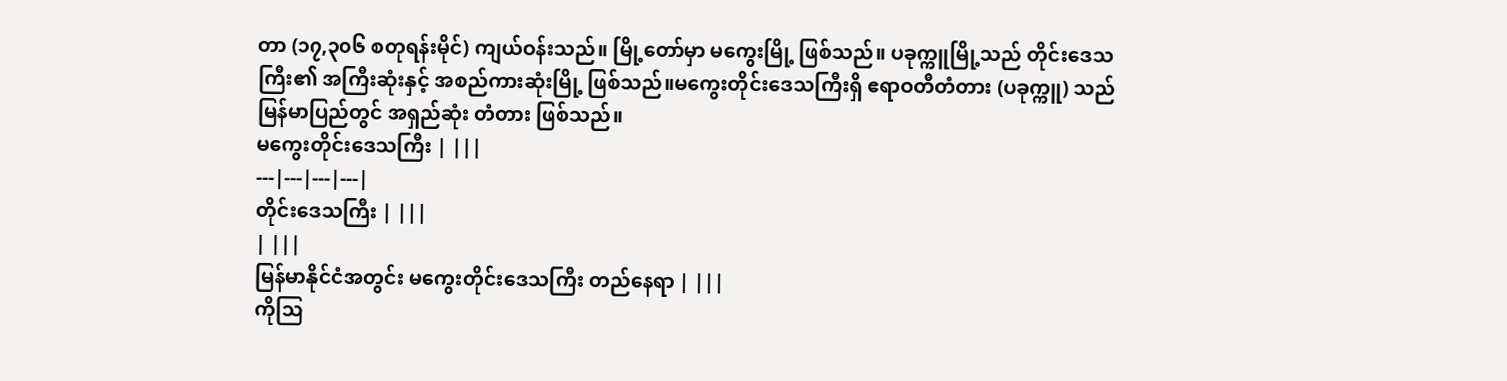တာ (၁၇,၃၀၆ စတုရန်းမိုင်) ကျယ်ဝန်းသည်။ မြို့တော်မှာ မကွေးမြို့ ဖြစ်သည်။ ပခုက္ကူမြို့သည် တိုင်းဒေသကြီး၏ အကြီးဆုံးနှင့် အစည်ကားဆုံးမြို့ ဖြစ်သည်။မကွေးတိုင်းဒေသကြီးရှိ ဧရာဝတီတံတား (ပခုက္ကူ) သည် မြန်မာပြည်တွင် အရှည်ဆုံး တံတား ဖြစ်သည်။
မကွေးတိုင်းဒေသကြီး | |||
---|---|---|---|
တိုင်းဒေသကြီး | |||
| |||
မြန်မာနိုင်ငံအတွင်း မကွေးတိုင်းဒေသကြီး တည်နေရာ | |||
ကိုဩ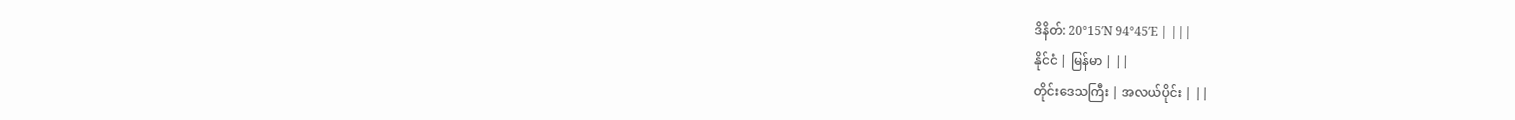ဒိနိတ်: 20°15′N 94°45′E | |||
နိုင်ငံ | မြန်မာ | ||
တိုင်းဒေသကြီး | အလယ်ပိုင်း | ||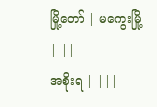မြို့တော် | မကွေးမြို့ | ||
အစိုးရ | |||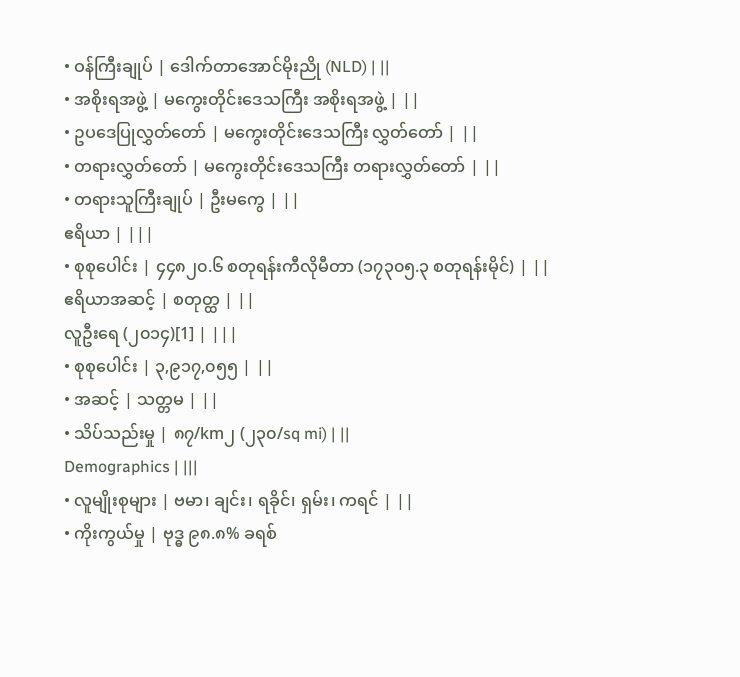• ဝန်ကြီးချုပ် | ဒေါက်တာအောင်မိုးညို (NLD) | ||
• အစိုးရအဖွဲ့ | မကွေးတိုင်းဒေသကြီး အစိုးရအဖွဲ့ | ||
• ဥပဒေပြုလွှတ်တော် | မကွေးတိုင်းဒေသကြီး လွှတ်တော် | ||
• တရားလွှတ်တော် | မကွေးတိုင်းဒေသကြီး တရားလွှတ်တော် | ||
• တရားသူကြီးချုပ် | ဦးမကွေ | ||
ဧရိယာ | |||
• စုစုပေါင်း | ၄၄၈၂၀.၆ စတုရန်းကီလိုမီတာ (၁၇၃၀၅.၃ စတုရန်းမိုင်) | ||
ဧရိယာအဆင့် | စတုတ္ထ | ||
လူဦးရေ (၂၀၁၄)[1] | |||
• စုစုပေါင်း | ၃,၉၁၇,၀၅၅ | ||
• အဆင့် | သတ္တမ | ||
• သိပ်သည်းမှု | ၈၇/km၂ (၂၃၀/sq mi) | ||
Demographics | |||
• လူမျိုးစုများ | ဗမာ၊ ချင်း၊ ရခိုင်၊ ရှမ်း၊ ကရင် | ||
• ကိုးကွယ်မှု | ဗုဒ္ဓ ၉၈.၈% ခရစ်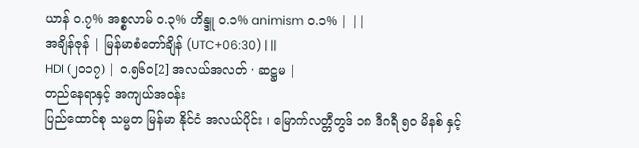ယာန် ၀.၇% အစ္စလာမ် ၀.၃% ဟိန္ဒူ ၀.၁% animism ၀.၁% | ||
အချိန်ဇုန် | မြန်မာစံတော်ချိန် (UTC+06:30) | ||
HDI (၂၀၁၇) | ၀.၅၆၀[2] အလယ်အလတ် · ဆဋ္ဌမ |
တည်နေရာနှင့် အကျယ်အဝန်း
ပြည်ထောင်စု သမ္မတ မြန်မာ နိုင်ငံ အလယ်ပိုင်း ၊ မြောက်လတ္တီတွဒ် ၁၈ ဒီဂရီ ၅၀ မိနစ် နှင့်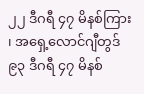၂၂ ဒီဂရီ ၄၇ မိနစ်ကြား ၊ အရှေ့လောင်ဂျီတွဒ် ၉၃ ဒီဂရီ ၄၇ မိနစ်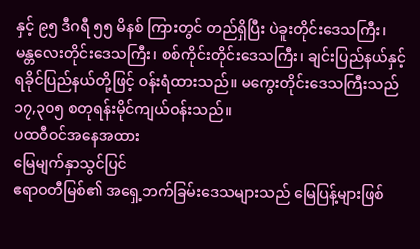နှင့် ၉၅ ဒီဂရီ ၅၅ မိနစ် ကြားတွင် တည်ရှိပြီး ပဲခူးတိုင်းဒေသကြီး၊ မန္တလေးတိုင်းဒေသကြီး၊ စစ်ကိုင်းတိုင်းဒေသကြီး၊ ချင်းပြည်နယ်နှင့် ရခိုင်ပြည်နယ်တို့ဖြင့် ဝန်းရံထားသည်။ မကွေးတိုင်းဒေသကြီးသည် ၁၇,၃၀၅ စတုရန်းမိုင်ကျယ်ဝန်းသည်။
ပထဝီဝင်အနေအထား
မြေမျက်နှာသွင်ပြင်
ဧရာဝတီမြစ်၏ အရှေ့ဘက်ခြမ်းဒေသများသည် မြေပြန့်များဖြစ်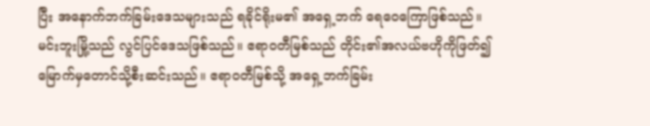ပြီး အနောက်ဘက်ခြမ်းဒေသများသည် ရခိုင်ရိုးမ၏ အရှေ့ဘက် ရေဝေကြောဖြစ်သည်။ မင်းဘူးမြို့သည် လွင်ပြင်ဒေသဖြစ်သည်။ ဧရာဝတီမြစ်သည် တိုင်း၏အလယ်ဗဟိုကိုဖြတ်၍ မြောက်မှတောင်သို့စီးဆင်းသည်။ ဧရာဝတီမြစ်သို့ အရှေ့ဘက်ခြမ်း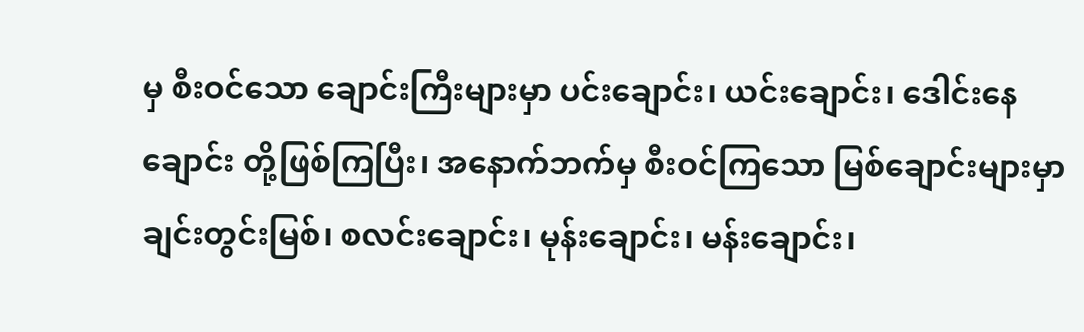မှ စီးဝင်သော ချောင်းကြီးများမှာ ပင်းချောင်း၊ ယင်းချောင်း၊ ဒေါင်းနေချောင်း တို့ဖြစ်ကြပြီး၊ အနောက်ဘက်မှ စီးဝင်ကြသော မြစ်ချောင်းများမှာ ချင်းတွင်းမြစ်၊ စလင်းချောင်း၊ မုန်းချောင်း၊ မန်းချောင်း၊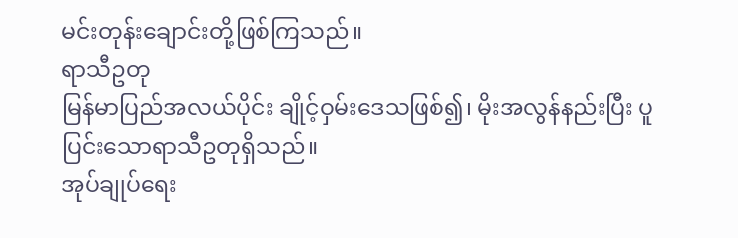မင်းတုန်းချောင်းတို့ဖြစ်ကြသည်။
ရာသီဥတု
မြန်မာပြည်အလယ်ပိုင်း ချိုင့်ဝှမ်းဒေသဖြစ်၍၊ မိုးအလွန်နည်းပြီး ပူပြင်းသောရာသီဥတုရှိသည်။
အုပ်ချုပ်ရေး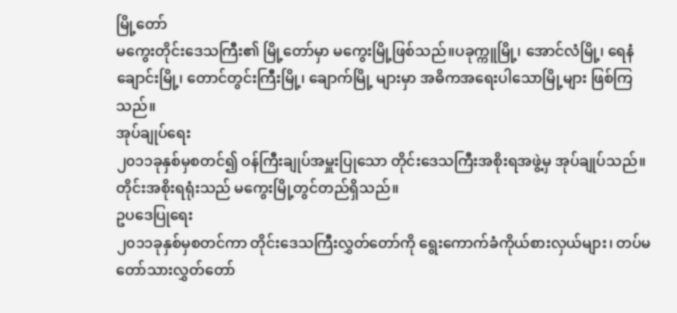မြို့တော်
မကွေးတိုင်းဒေသကြီး၏ မြို့တော်မှာ မကွေးမြို့ဖြစ်သည်။ပခုက္ကူမြို့၊ အောင်လံမြို့၊ ရေနံချောင်းမြို့၊ တောင်တွင်းကြီးမြို့၊ ချောက်မြို့ များမှာ အဓိကအရေးပါသောမြို့များ ဖြစ်ကြသည်။
အုပ်ချုပ်ရေး
၂၀၁၁ခုနှစ်မှစတင်၍ ဝန်ကြီးချုပ်အမှူးပြုသော တိုင်းဒေသကြီးအစိုးရအဖွဲ့မှ အုပ်ချုပ်သည်။တိုင်းအစိုးရရုံးသည် မကွေးမြို့တွင်တည်ရှိသည်။
ဥပဒေပြုရေး
၂၀၁၁ခုနှစ်မှစတင်ကာ တိုင်းဒေသကြီးလွှတ်တော်ကို ရွေးကောက်ခံကိုယ်စားလှယ်များ၊ တပ်မတော်သားလွှတ်တော်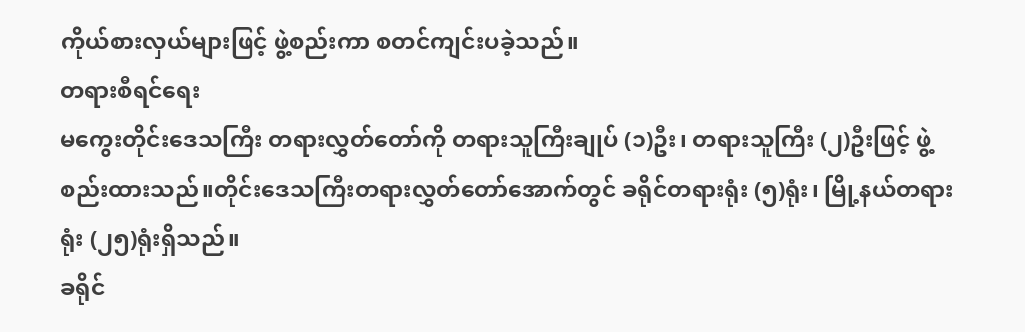ကိုယ်စားလှယ်များဖြင့် ဖွဲ့စည်းကာ စတင်ကျင်းပခဲ့သည်။
တရားစီရင်ရေး
မကွေးတိုင်းဒေသကြီး တရားလွှတ်တော်ကို တရားသူကြီးချုပ် (၁)ဦး၊ တရားသူကြီး (၂)ဦးဖြင့် ဖွဲ့စည်းထားသည်။တိုင်းဒေသကြီးတရားလွှတ်တော်အောက်တွင် ခရိုင်တရားရုံး (၅)ရုံး၊ မြို့နယ်တရားရုံး (၂၅)ရုံးရှိသည်။
ခရိုင်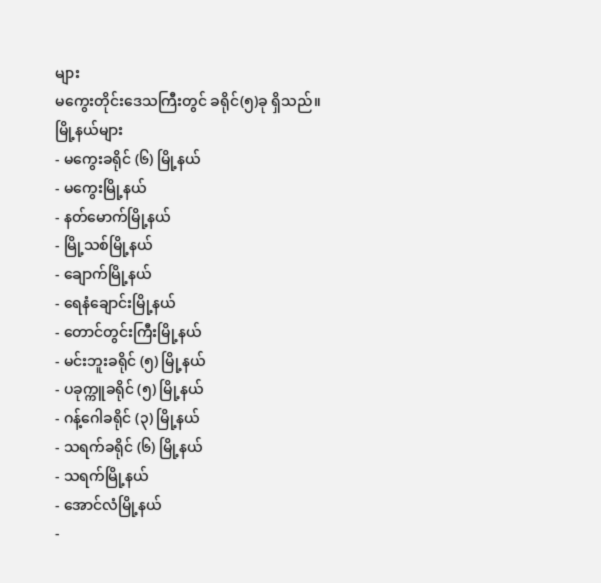များ
မကွေးတိုင်းဒေသကြီးတွင် ခရိုင်(၅)ခု ရှိသည်။
မြို့နယ်များ
- မကွေးခရိုင် (၆) မြို့နယ်
- မကွေးမြို့နယ်
- နတ်မောက်မြို့နယ်
- မြို့သစ်မြို့နယ်
- ချောက်မြို့နယ်
- ရေနံချောင်းမြို့နယ်
- တောင်တွင်းကြီးမြို့နယ်
- မင်းဘူးခရိုင် (၅) မြို့နယ်
- ပခုက္ကူခရိုင် (၅) မြို့နယ်
- ဂန့်ဂေါခရိုင် (၃) မြို့နယ်
- သရက်ခရိုင် (၆) မြို့နယ်
- သရက်မြို့နယ်
- အောင်လံမြို့နယ်
-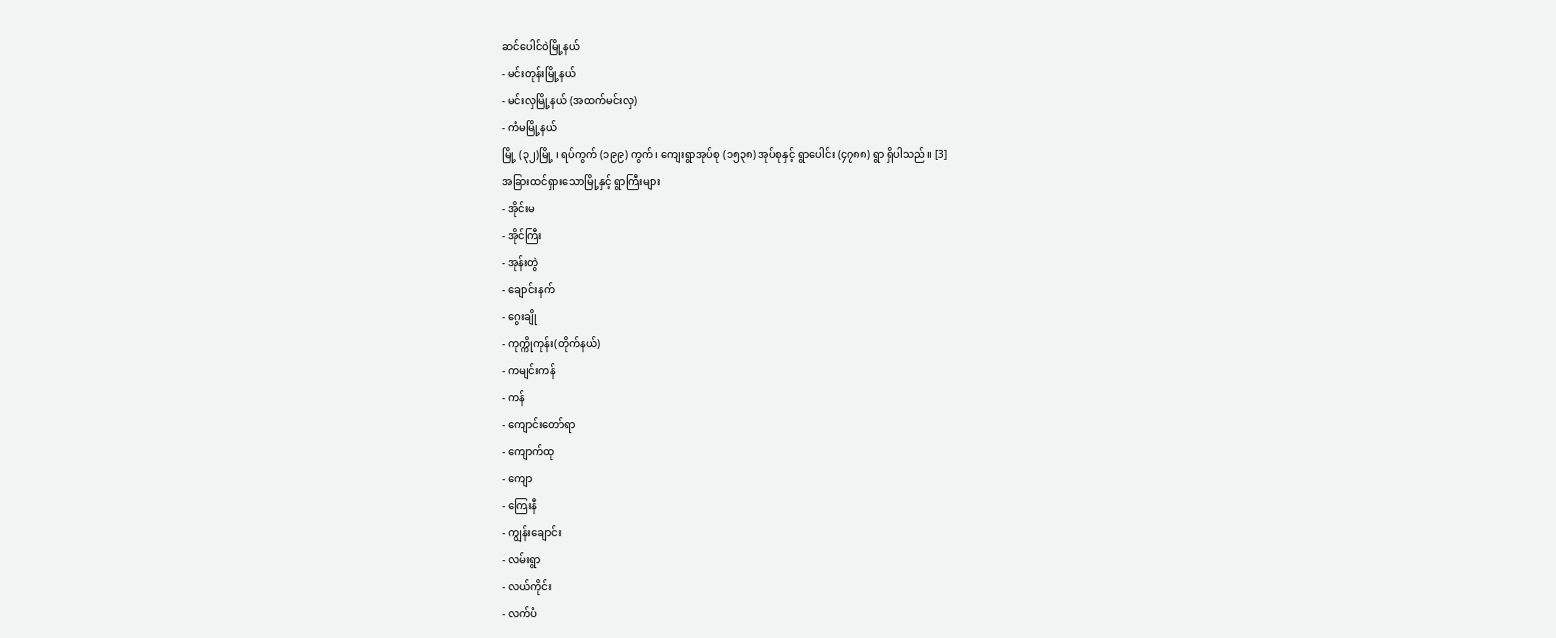ဆင်ပေါင်ဝဲမြို့နယ်
- မင်းတုန်းမြို့နယ်
- မင်းလှမြို့နယ် (အထက်မင်းလှ)
- ကံမမြို့နယ်
မြို့ (၃၂)မြို့ ၊ ရပ်ကွက် (၁၉၉) ကွက်၊ ကျေးရွာအုပ်စု (၁၅၃၈) အုပ်စုနှင့် ရွာပေါင်း (၄၇၈၈) ရွာ ရှိပါသည်။ [3]
အခြားထင်ရှားသောမြို့နှင့် ရွာကြီးများ
- အိုင်းမ
- အိုင်ကြီး
- အုန်းတွဲ
- ချောင်းနက်
- ဂွေးချို
- ကုက္ကိုကုန်း(တိုက်နယ်)
- ကမျင်းကန်
- ကန်
- ကျောင်းတော်ရာ
- ကျောက်ထု
- ကျော
- ကြေးနီ
- ကျွန်းချောင်း
- လမ်းရွာ
- လယ်ကိုင်း
- လက်ပံ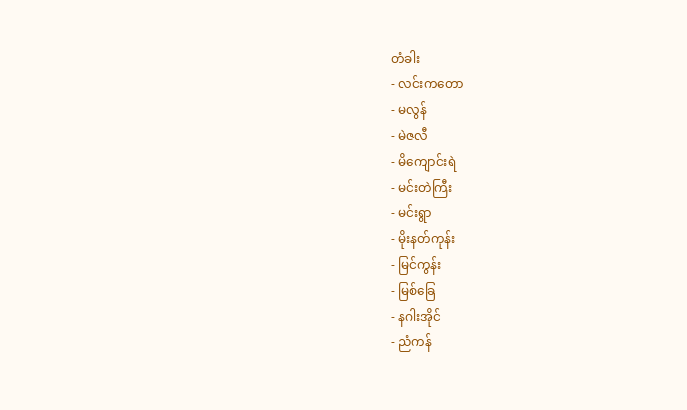တံခါး
- လင်းကတော
- မလွန်
- မဲဇလီ
- မိကျောင်းရဲ
- မင်းတဲကြီး
- မင်းရွာ
- မိုးနတ်ကုန်း
- မြင်ကွန်း
- မြစ်ခြေ
- နဂါးအိုင်
- ညံကန်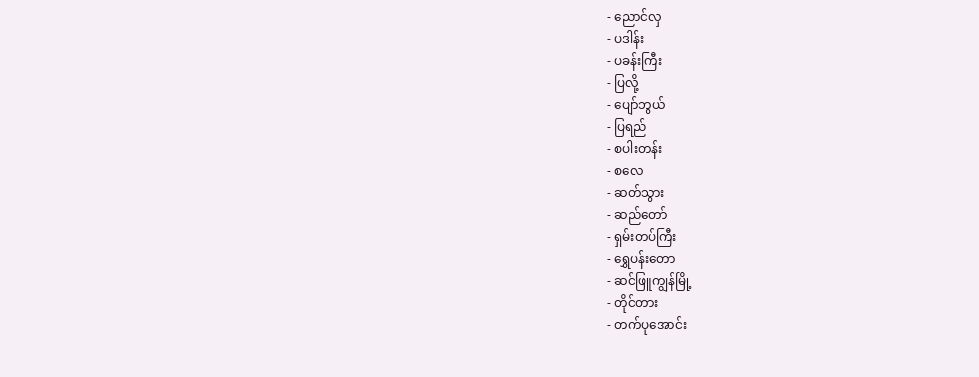- ညောင်လှ
- ပဒါန်း
- ပခန်းကြီး
- ပြလို့
- ပျော်ဘွယ်
- ပြရည်
- စပါးတန်း
- စလေ
- ဆတ်သွား
- ဆည်တော်
- ရှမ်းတပ်ကြီး
- ရွှေပန်းတော
- ဆင်ဖြူကျွန်မြို့
- တိုင်တား
- တက်ပုအောင်း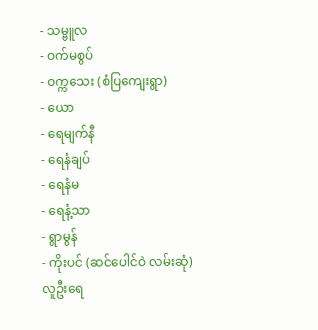- သမ္ဗူလ
- ဝက်မစွပ်
- ဝက္ကသေး (စံပြကျေးရွာ)
- ယော
- ရေမျက်နီ
- ရေနံချပ်
- ရေနံမ
- ရေနံ့သာ
- ရွာမွန်
- ကိုးပင် (ဆင်ပေါင်ဝဲ လမ်းဆုံ)
လူဦးရေ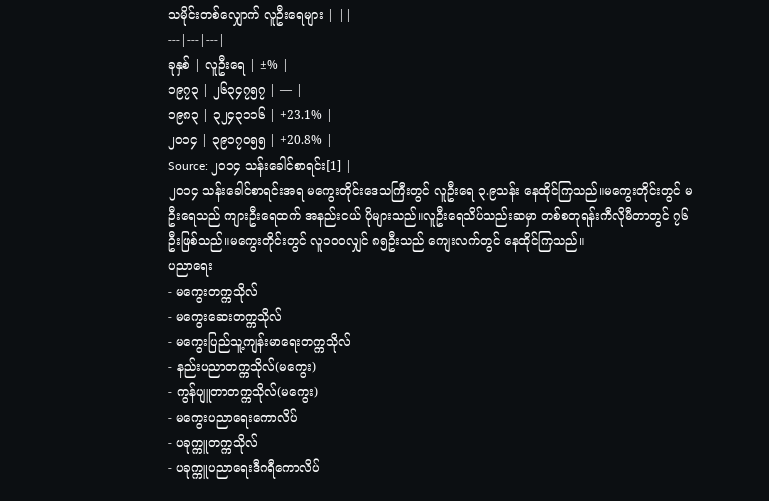သမိုင်းတစ်လျှောက် လူဦးရေများ | ||
---|---|---|
ခုနှစ် | လူဦးရေ | ±% |
၁၉၇၃ | ၂၆၃၄၇၅၇ | — |
၁၉၈၃ | ၃၂၄၃၁၁၆ | +23.1% |
၂၀၁၄ | ၃၉၁၇၀၅၅ | +20.8% |
Source: ၂၀၁၄ သန်းခေါင်စာရင်း[1] |
၂၀၁၄ သန်းခေါင်စာရင်းအရ မကွေးတိုင်းဒေသကြီးတွင် လူဦးရေ ၃.၉သန်း နေထိုင်ကြသည်။မကွေးတိုင်းတွင် မဦးရေသည် ကျားဦးရေထက် အနည်းငယ် ပိုများသည်။လူဦးရေသိပ်သည်းဆမှာ တစ်စတုရန်းကီလိုမီတာတွင် ၇၆ဦးဖြစ်သည်။မကွေးတိုင်းတွင် လူ၁၀၀လျှင် ၈၅ဦးသည် ကျေးလက်တွင် နေထိုင်ကြသည်။
ပညာရေး
- မကွေးတက္ကသိုလ်
- မကွေးဆေးတက္ကသိုလ်
- မကွေးပြည်သူ့ကျန်းမာရေးတက္ကသိုလ်
- နည်းပညာတက္ကသိုလ်(မကွေး)
- ကွန်ပျူတာတက္ကသိုလ်(မကွေး)
- မကွေးပညာရေးကောလိပ်
- ပခုက္ကူတက္ကသိုလ်
- ပခုက္ကူပညာရေးဒီဂရီကောလိပ်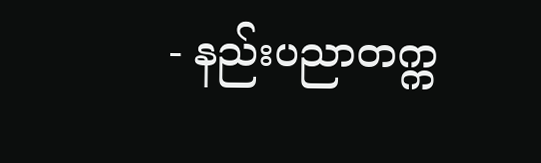- နည်းပညာတက္က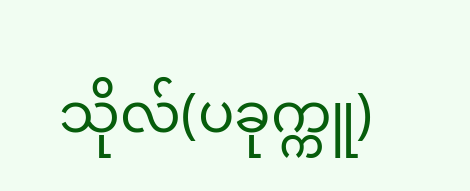သိုလ်(ပခုက္ကူ)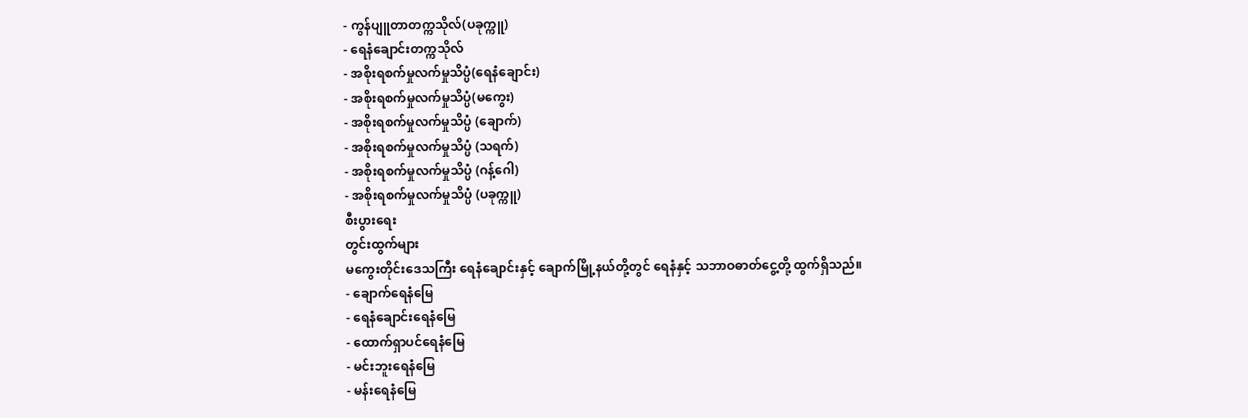- ကွန်ပျူတာတက္ကသိုလ်(ပခုက္ကူ)
- ရေနံချောင်းတက္ကသိုလ်
- အစိုးရစက်မှုလက်မှုသိပ္ပံ(ရေနံချောင်း)
- အစိုးရစက်မှုလက်မှုသိပ္ပံ(မကွေး)
- အစိုးရစက်မှုလက်မှုသိပ္ပံ (ချောက်)
- အစိုးရစက်မှုလက်မှုသိပ္ပံ (သရက်)
- အစိုးရစက်မှုလက်မှုသိပ္ပံ (ဂန့်ဂေါ)
- အစိုးရစက်မှုလက်မှုသိပ္ပံ (ပခုက္ကူ)
စီးပွားရေး
တွင်းထွက်များ
မကွေးတိုင်းဒေသကြီး ရေနံချောင်းနှင့် ချောက်မြို့နယ်တို့တွင် ရေနံနှင့် သဘာဝဓာတ်ငွေ့တို့ ထွက်ရှိသည်။
- ချောက်ရေနံမြေ
- ရေနံချောင်းရေနံမြေ
- ထောက်ရှာပင်ရေနံမြေ
- မင်းဘူးရေနံမြေ
- မန်းရေနံမြေ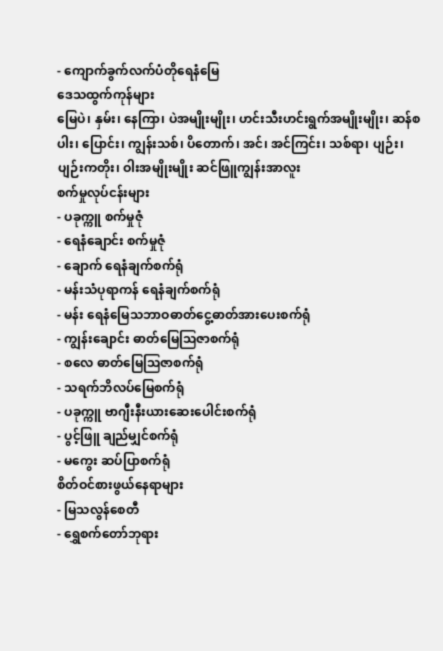- ကျောက်ခွက်လက်ပံတိုရေနံမြေ
ဒေသထွက်ကုန်များ
မြေပဲ၊ နှမ်း၊ နေကြာ၊ ပဲအမျိုးမျိုး၊ ဟင်းသီးဟင်းရွက်အမျိုးမျိုး၊ ဆန်စပါး၊ ပြောင်း၊ ကျွန်းသစ်၊ ပိတောက်၊ အင်၊ အင်ကြင်း၊ သစ်ရာ၊ ပျဉ်း၊ ပျဉ်းကတိုး၊ ဝါးအမျိုးမျိုး ဆင်ဖြူကျွန်းအာလူး
စက်မှုလုပ်ငန်းများ
- ပခုက္ကူ စက်မှုဇုံ
- ရေနံချောင်း စက်မှုဇုံ
- ချောက် ရေနံချက်စက်ရုံ
- မန်းသံပုရာကန် ရေနံချက်စက်ရုံ
- မန်း ရေနံမြေသဘာဝဓာတ်ငွေ့ဓာတ်အားပေးစက်ရုံ
- ကျွန်းချောင်း ဓာတ်မြေဩဇာစက်ရုံ
- စလေ ဓာတ်မြေဩဇာစက်ရုံ
- သရက်ဘိလပ်မြေစက်ရုံ
- ပခုက္ကူ ဗာဂျီးနီးယားဆေးပေါင်းစက်ရုံ
- ပွင့်ဖြူ ချည်မျှင်စက်ရုံ
- မကွေး ဆပ်ပြာစက်ရုံ
စိတ်ဝင်စားဖွယ်နေရာများ
- မြသလွန်စေတီ
- ရွှေစက်တော်ဘုရား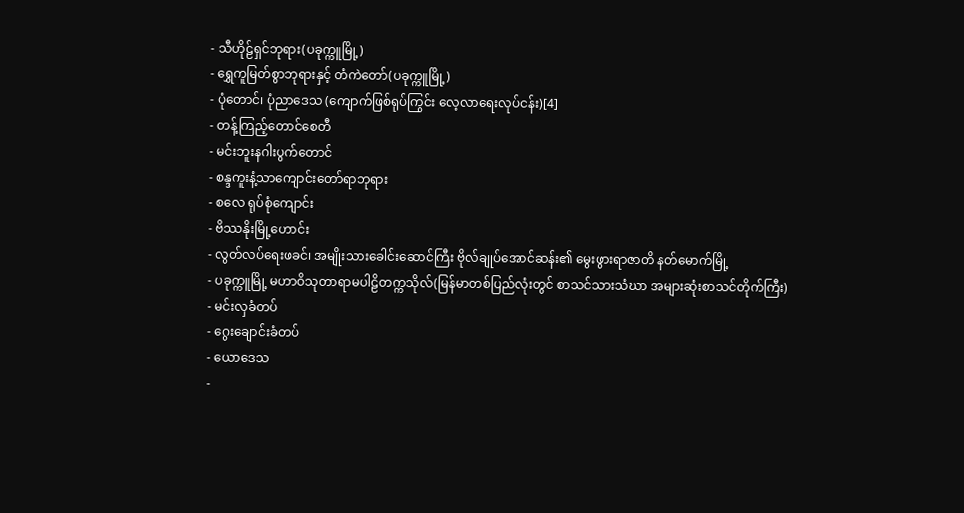- သီဟိုဠ်ရှင်ဘုရား(ပခုက္ကူမြို့)
- ရွှေကူမြတ်စွာဘုရားနှင့် တံကဲတော်(ပခုက္ကူမြို့)
- ပုံတောင်၊ ပုံညာဒေသ (ကျောက်ဖြစ်ရုပ်ကြွင်း လေ့လာရေးလုပ်ငန်း)[4]
- တန့်ကြည့်တောင်စေတီ
- မင်းဘူးနဂါးပွက်တောင်
- စန္ဒကူးနံ့သာကျောင်းတော်ရာဘုရား
- စလေ ရုပ်စုံကျောင်း
- ဗိဿနိုးမြို့ဟောင်း
- လွတ်လပ်ရေးဖခင်၊ အမျိုးသားခေါင်းဆောင်ကြီး ဗိုလ်ချုပ်အောင်ဆန်း၏ မွေးဖွားရာဇာတိ နတ်မောက်မြို့
- ပခုက္ကူမြို့ မဟာဝိသုတာရာမပါဠိတက္ကသိုလ်(မြန်မာတစ်ပြည်လုံးတွင် စာသင်သားသံဃာ အများဆုံးစာသင်တိုက်ကြီး)
- မင်းလှခံတပ်
- ဂွေးချောင်းခံတပ်
- ယောဒေသ
-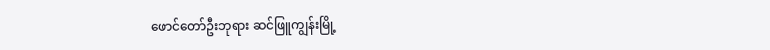ဖောင်တော်ဦးဘုရား ဆင်ဖြူကျွန်းမြို့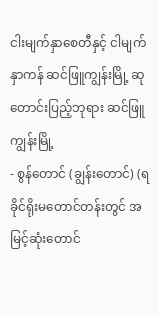ငါးမျက်နှာစေတီနှင့် ငါမျက်နှာကန် ဆင်ဖြူကျွန်းမြို့ ဆုတောင်းပြည့်ဘုရား ဆင်ဖြူကျွန်းမြို့
- စွန်တောင် (ချွန်းတောင်) (ရခိုင်ရိုးမတောင်တန်းတွင် အမြင့်ဆုံးတောင်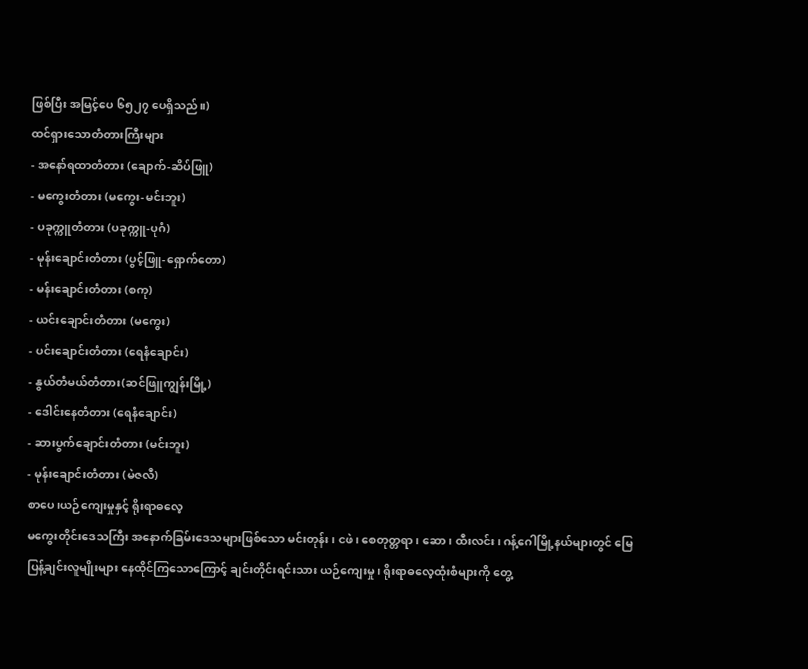ဖြစ်ပြီး အမြင့်ပေ ၆၅၂၇ ပေရှိသည်။)
ထင်ရှားသောတံတားကြီးများ
- အနော်ရထာတံတား (ချောက်-ဆိပ်ဖြူ)
- မကွေးတံတား (မကွေး-မင်းဘူး)
- ပခုက္ကူတံတား (ပခုက္ကူ-ပုဂံ)
- မုန်းချောင်းတံတား (ပွင့်ဖြူ-ရှောက်တော)
- မန်းချောင်းတံတား (စကု)
- ယင်းချောင်းတံတား (မကွေး)
- ပင်းချောင်းတံတား (ရေနံချောင်း)
- နွယ်တံမယ်တံတား(ဆင်ဖြူကျွန်းမြို့)
- ဒေါင်းနေတံတား (ရေနံချောင်း)
- ဆားပွက်ချောင်းတံတား (မင်းဘူး)
- မုန်းချောင်းတံတား (မဲဇလီ)
စာပေ၊ယဉ်ကျေးမှုနှင့် ရိုးရာဓလေ့
မကွေးတိုင်းဒေသကြီး အနောက်ခြမ်းဒေသများဖြစ်သော မင်းတုန်း၊ ငဖဲ၊ စေတုတ္တရာ၊ ဆော၊ ထီးလင်း၊ ဂန့်ဂေါမြို့နယ်များတွင် မြေပြန့်ချင်းလူမျိုးများ နေထိုင်ကြသောကြောင့် ချင်းတိုင်းရင်းသား ယဉ်ကျေးမှု၊ ရိုးရာဓလေ့ထုံးစံများကို တွေ့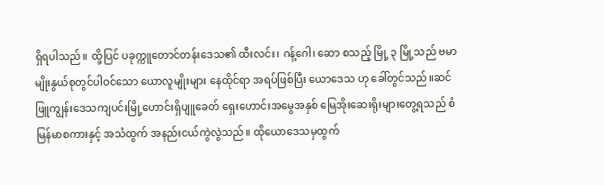ရှိရပါသည်။ ထို့ပြင် ပခုက္ကူတောင်တန်းဒေသ၏ ထီးလင်း၊ ဂန့်ဂေါ၊ ဆော စသည့် မြို့ ၃ မြို့သည် ဗမာမျိုးနွယ်စုတွင်ပါဝင်သော ယောလူမျိုးများ နေထိုင်ရာ အရပ်ဖြစ်ပြီး ယောဒေသ ဟု ခေါ်တွင်သည်။ဆင်ဖြူကျွန်းဒေသကျပင်းမြို့ဟောင်းရှိပျူခေတ် ရှေးဟောင်းအမွေအနှစ် မြေအိုးဆေးရိုးများတွေ့ရသည် စံမြန်မာစကားနှင့် အသံထွက် အနည်းငယ်ကွဲလွဲသည်။ ထိုယောဒေသမှထွက်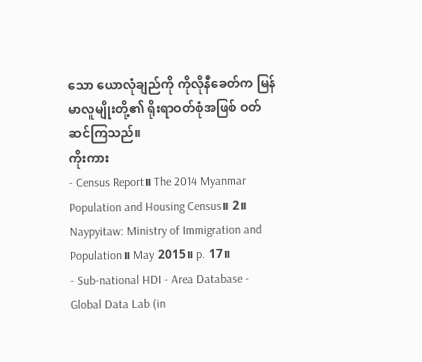သော ယောလုံချည်ကို ကိုလိုနီခေတ်က မြန်မာလူမျိုးတို့၏ ရိုးရာဝတ်စုံအဖြစ် ဝတ်ဆင်ကြသည်။
ကိုးကား
- Census Report။ The 2014 Myanmar Population and Housing Census။ 2။ Naypyitaw: Ministry of Immigration and Population။ May 2015။ p. 17။
- Sub-national HDI - Area Database - Global Data Lab (in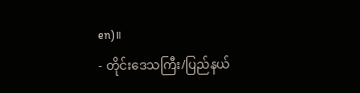en)။
- တိုင်းဒေသကြီး/ပြည်နယ်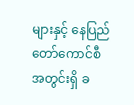များနှင့် နေပြည်တော်ကောင်စီအတွင်းရှိ ခ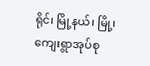ရိုင်၊ မြို့နယ်၊ မြို့၊ ကျေးရွာအုပ်စု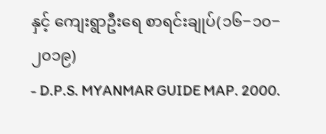နှင့် ကျေးရွာဦးရေ စာရင်းချုပ်(၁၆−၁၀−၂၀၁၉)
- D.P.S. MYANMAR GUIDE MAP. 2000.